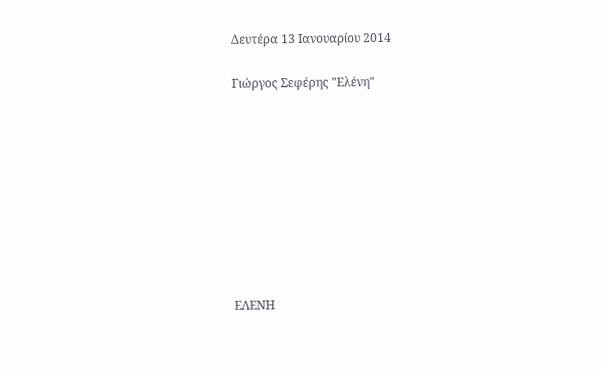Δευτέρα 13 Ιανουαρίου 2014

Γιώργος Σεφέρης "Ελένη"









ΕΛΕΝΗ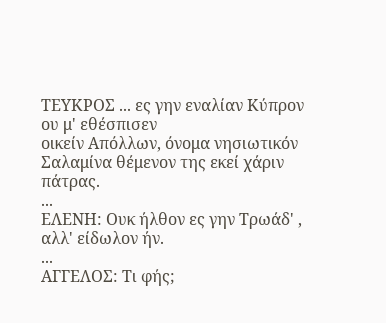ΤΕΥΚΡΟΣ ... ες γην εναλίαν Κύπρον ου μ' εθέσπισεν
οικείν Απόλλων, όνομα νησιωτικόν
Σαλαμίνα θέμενον της εκεί χάριν πάτρας.
...
ΕΛΕΝΗ: Ουκ ήλθον ες γην Τρωάδ' , αλλ' είδωλον ήν.
...
ΑΓΓΕΛΟΣ: Τι φής;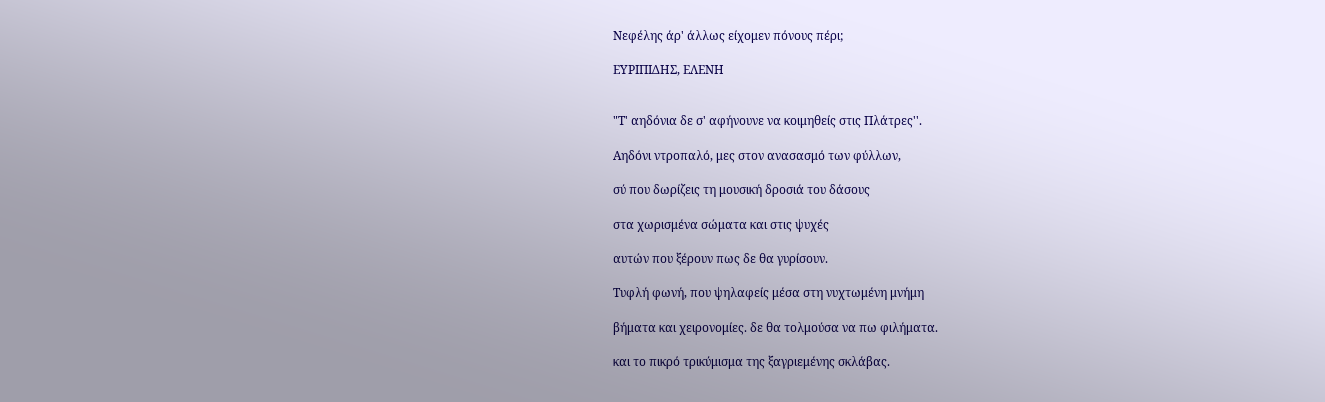Νεφέλης άρ' άλλως είχομεν πόνους πέρι;

ΕΥΡΙΠΙΔΗΣ, ΕΛΕΝΗ


"Τ' αηδόνια δε σ' αφήνουνε να κοιμηθείς στις Πλάτρες''.

Αηδόνι ντροπαλό, μες στον ανασασμό των φύλλων,

σύ που δωρίζεις τη μουσική δροσιά του δάσους

στα χωρισμένα σώματα και στις ψυχές

αυτών που ξέρουν πως δε θα γυρίσουν.

Τυφλή φωνή, που ψηλαφείς μέσα στη νυχτωμένη μνήμη

βήματα και χειρονομίες. δε θα τολμούσα να πω φιλήματα.

και το πικρό τρικύμισμα της ξαγριεμένης σκλάβας.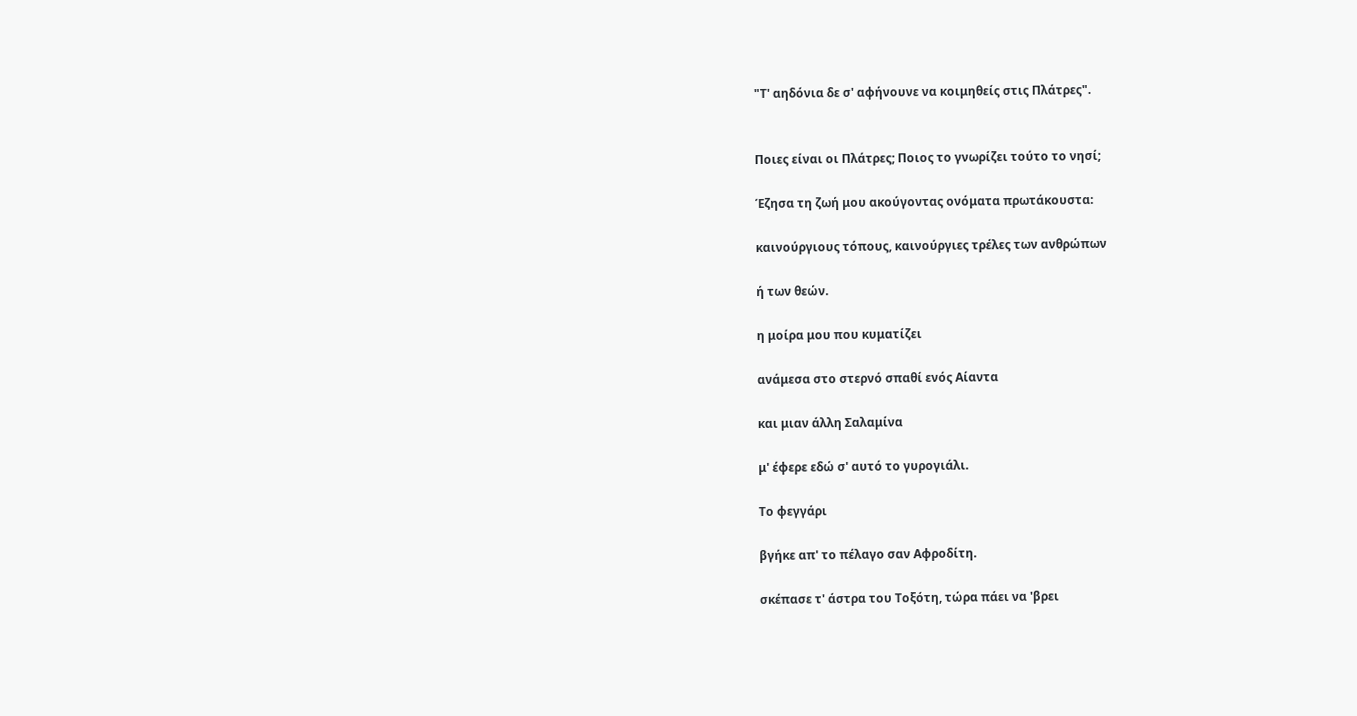"Τ' αηδόνια δε σ' αφήνουνε να κοιμηθείς στις Πλάτρες".


Ποιες είναι οι Πλάτρες; Ποιος το γνωρίζει τούτο το νησί;

Έζησα τη ζωή μου ακούγοντας ονόματα πρωτάκουστα:

καινούργιους τόπους, καινούργιες τρέλες των ανθρώπων

ή των θεών.

η μοίρα μου που κυματίζει

ανάμεσα στο στερνό σπαθί ενός Αίαντα

και μιαν άλλη Σαλαμίνα

μ' έφερε εδώ σ' αυτό το γυρογιάλι.

Το φεγγάρι

βγήκε απ' το πέλαγο σαν Αφροδίτη.

σκέπασε τ' άστρα του Τοξότη, τώρα πάει να 'βρει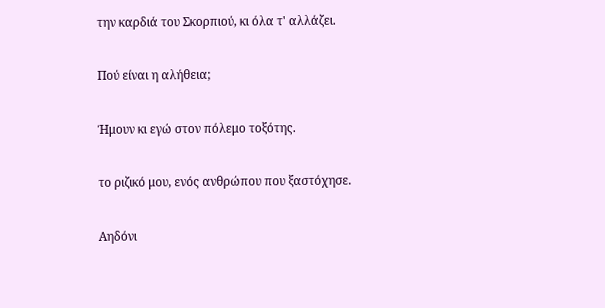την καρδιά του Σκορπιού, κι όλα τ' αλλάζει.

Πού είναι η αλήθεια;

Ήμουν κι εγώ στον πόλεμο τοξότης.

το ριζικό μου, ενός ανθρώπου που ξαστόχησε.

Αηδόνι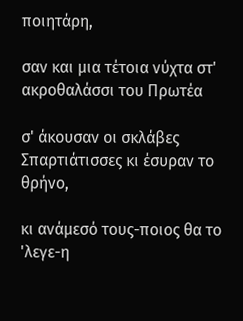ποιητάρη,

σαν και μια τέτοια νύχτα στ' ακροθαλάσσι του Πρωτέα

σ' άκουσαν οι σκλάβες Σπαρτιάτισσες κι έσυραν το θρήνο,

κι ανάμεσό τους-ποιος θα το 'λεγε-η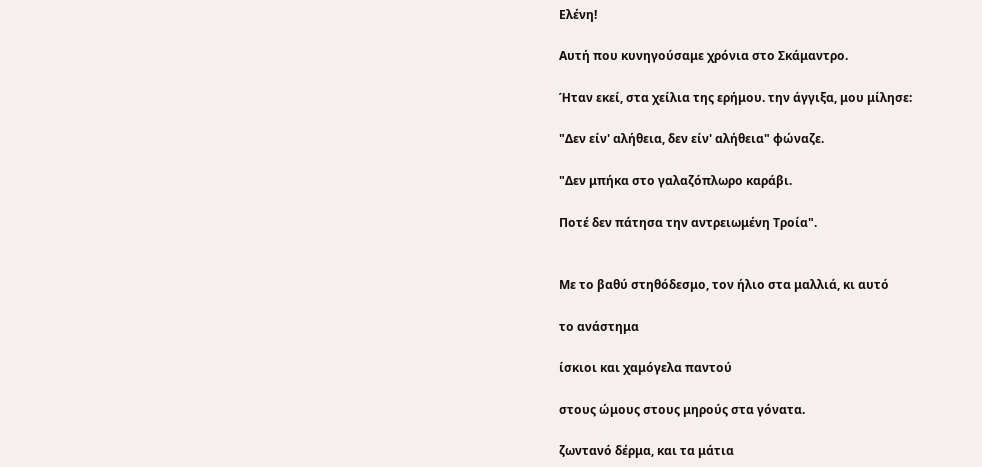Ελένη!

Αυτή που κυνηγούσαμε χρόνια στο Σκάμαντρο.

Ήταν εκεί, στα χείλια της ερήμου. την άγγιξα, μου μίλησε:

"Δεν είν' αλήθεια, δεν είν' αλήθεια" φώναζε.

"Δεν μπήκα στο γαλαζόπλωρο καράβι.

Ποτέ δεν πάτησα την αντρειωμένη Τροία".


Με το βαθύ στηθόδεσμο, τον ήλιο στα μαλλιά, κι αυτό

το ανάστημα

ίσκιοι και χαμόγελα παντού

στους ώμους στους μηρούς στα γόνατα.

ζωντανό δέρμα, και τα μάτια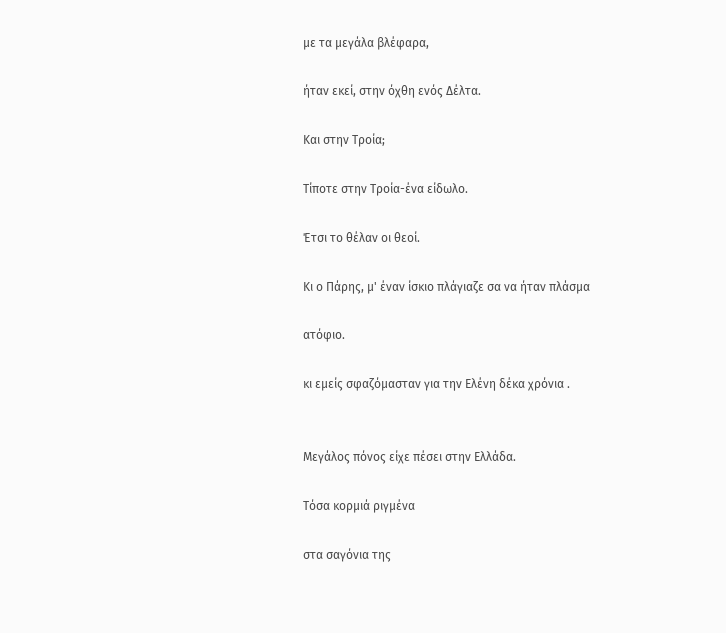με τα μεγάλα βλέφαρα,

ήταν εκεί, στην όχθη ενός Δέλτα.

Και στην Τροία;

Τίποτε στην Τροία-ένα είδωλο.

Έτσι το θέλαν οι θεοί.

Κι ο Πάρης, μ' έναν ίσκιο πλάγιαζε σα να ήταν πλάσμα

ατόφιο.

κι εμείς σφαζόμασταν για την Ελένη δέκα χρόνια .


Μεγάλος πόνος είχε πέσει στην Ελλάδα.

Τόσα κορμιά ριγμένα

στα σαγόνια της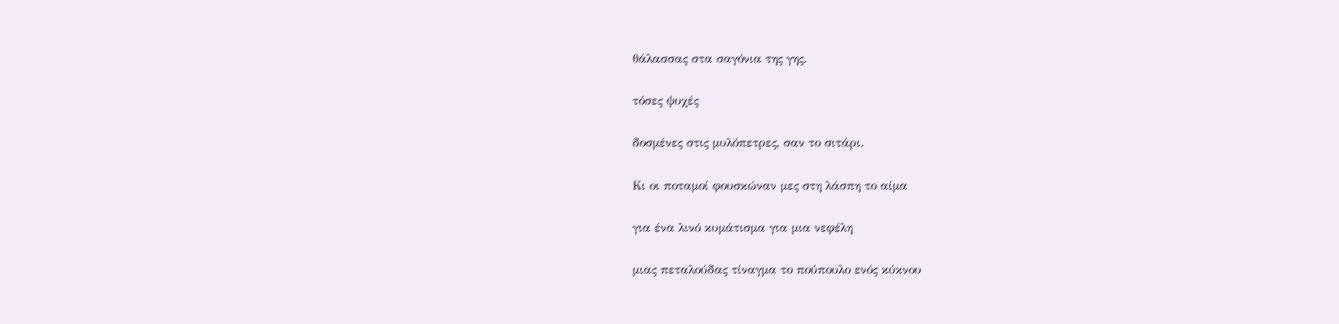θάλασσας στα σαγόνια της γης.

τόσες ψυχές

δοσμένες στις μυλόπετρες, σαν το σιτάρι.

Κι οι ποταμοί φουσκώναν μες στη λάσπη το αίμα

για ένα λινό κυμάτισμα για μια νεφέλη

μιας πεταλούδας τίναγμα το πούπουλο ενός κύκνου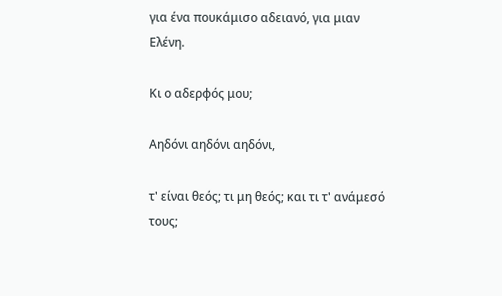για ένα πουκάμισο αδειανό, για μιαν Ελένη.

Κι ο αδερφός μου;

Αηδόνι αηδόνι αηδόνι,

τ' είναι θεός; τι μη θεός; και τι τ' ανάμεσό τους;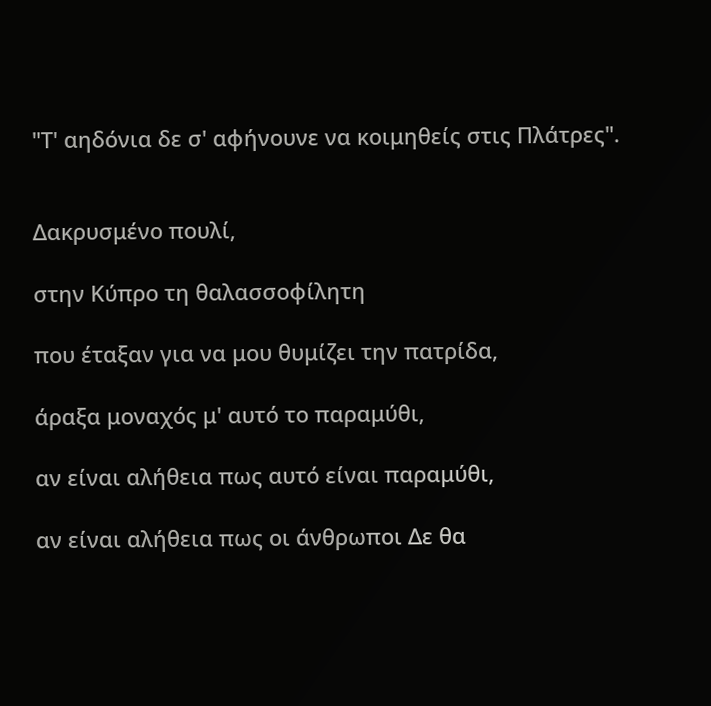"Τ' αηδόνια δε σ' αφήνουνε να κοιμηθείς στις Πλάτρες".


Δακρυσμένο πουλί,

στην Κύπρο τη θαλασσοφίλητη

που έταξαν για να μου θυμίζει την πατρίδα,

άραξα μοναχός μ' αυτό το παραμύθι,

αν είναι αλήθεια πως αυτό είναι παραμύθι,

αν είναι αλήθεια πως οι άνθρωποι Δε θα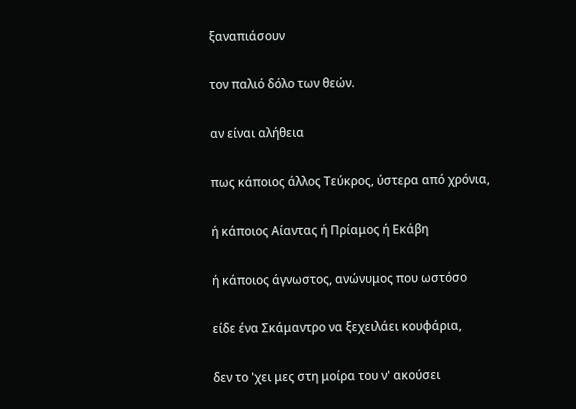ξαναπιάσουν

τον παλιό δόλο των θεών.

αν είναι αλήθεια

πως κάποιος άλλος Τεύκρος, ύστερα από χρόνια,

ή κάποιος Αίαντας ή Πρίαμος ή Εκάβη

ή κάποιος άγνωστος, ανώνυμος που ωστόσο

είδε ένα Σκάμαντρο να ξεχειλάει κουφάρια,

δεν το 'χει μες στη μοίρα του ν' ακούσει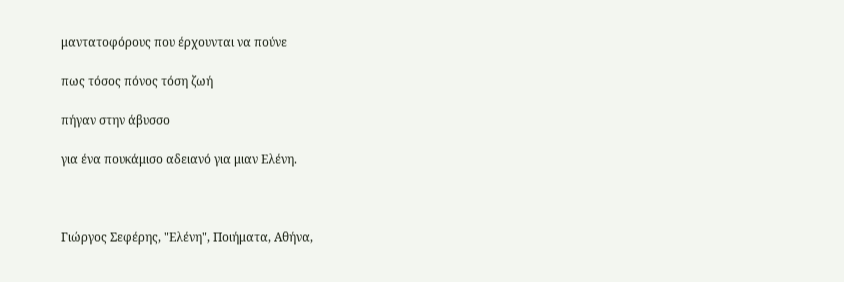μαντατοφόρους που έρχουνται να πούνε

πως τόσος πόνος τόση ζωή

πήγαν στην άβυσσο

για ένα πουκάμισο αδειανό για μιαν Ελένη.



Γιώργος Σεφέρης, "Ελένη", Ποιήματα, Αθήνα,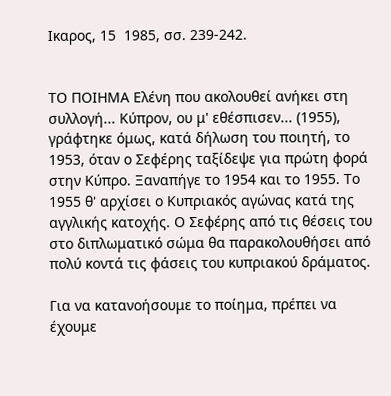Ικαρος, 15  1985, σσ. 239-242.


ΤΟ ΠΟΙΗΜΑ Ελένη που ακολουθεί ανήκει στη συλλογή... Κύπρον, ου μ' εθέσπισεν... (1955), γράφτηκε όμως, κατά δήλωση του ποιητή, το 1953, όταν ο Σεφέρης ταξίδεψε για πρώτη φορά στην Κύπρο. Ξαναπήγε το 1954 και το 1955. Το 1955 θ' αρχίσει ο Κυπριακός αγώνας κατά της αγγλικής κατοχής. Ο Σεφέρης από τις θέσεις του στο διπλωματικό σώμα θα παρακολουθήσει από πολύ κοντά τις φάσεις του κυπριακού δράματος.

Για να κατανοήσουμε το ποίημα, πρέπει να έχουμε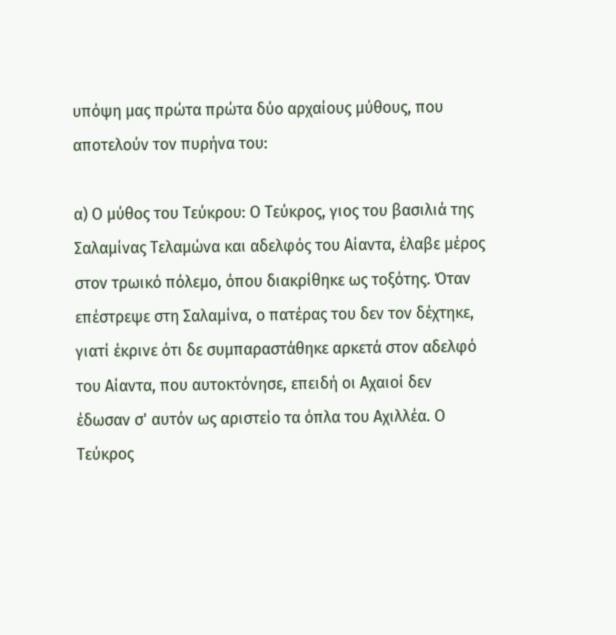υπόψη μας πρώτα πρώτα δύο αρχαίους μύθους, που αποτελούν τον πυρήνα του:

α) Ο μύθος του Τεύκρου: Ο Τεύκρος, γιος του βασιλιά της Σαλαμίνας Τελαμώνα και αδελφός του Αίαντα, έλαβε μέρος στον τρωικό πόλεμο, όπου διακρίθηκε ως τοξότης. Όταν επέστρεψε στη Σαλαμίνα, ο πατέρας του δεν τον δέχτηκε, γιατί έκρινε ότι δε συμπαραστάθηκε αρκετά στον αδελφό του Αίαντα, που αυτοκτόνησε, επειδή οι Αχαιοί δεν έδωσαν σ' αυτόν ως αριστείο τα όπλα του Αχιλλέα. Ο Τεύκρος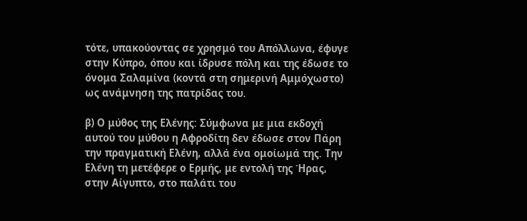τότε, υπακούοντας σε χρησμό του Απόλλωνα, έφυγε στην Κύπρο, όπου και ίδρυσε πόλη και της έδωσε το όνομα Σαλαμίνα (κοντά στη σημερινή Αμμόχωστο) ως ανάμνηση της πατρίδας του.

β) Ο μύθος της Ελένης: Σύμφωνα με μια εκδοχή αυτού του μύθου η Αφροδίτη δεν έδωσε στον Πάρη την πραγματική Ελένη, αλλά ένα ομοίωμά της. Την Ελένη τη μετέφερε ο Ερμής, με εντολή της Ήρας, στην Αίγυπτο, στο παλάτι του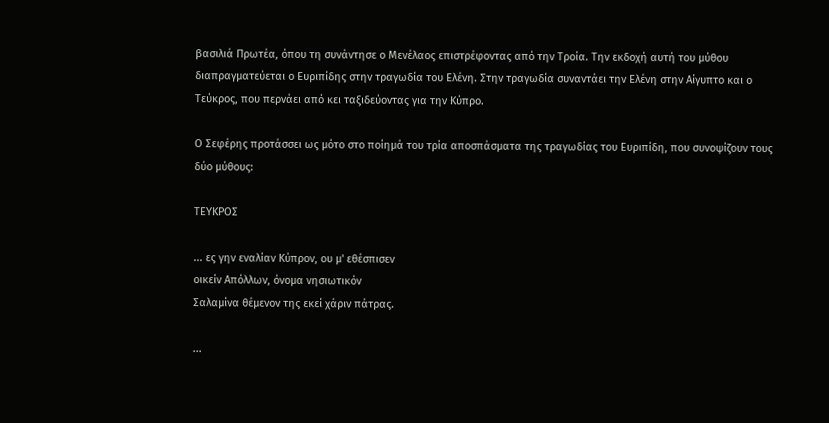βασιλιά Πρωτέα, όπου τη συνάντησε ο Μενέλαος επιστρέφοντας από την Τροία. Την εκδοχή αυτή του μύθου διαπραγματεύεται ο Ευριπίδης στην τραγωδία του Ελένη. Στην τραγωδία συναντάει την Ελένη στην Αίγυπτο και ο Τεύκρος, που περνάει από κει ταξιδεύοντας για την Κύπρο.

Ο Σεφέρης προτάσσει ως μότο στο ποίημά του τρία αποσπάσματα της τραγωδίας του Ευριπίδη, που συνοψίζουν τους δύο μύθους:

ΤΕΥΚΡΟΣ

... ες γην εναλίαν Κύπρον, ου μ' εθέσπισεν
οικείν Απόλλων, όνομα νησιωτικόν
Σαλαμίνα θέμενον της εκεί χάριν πάτρας.

...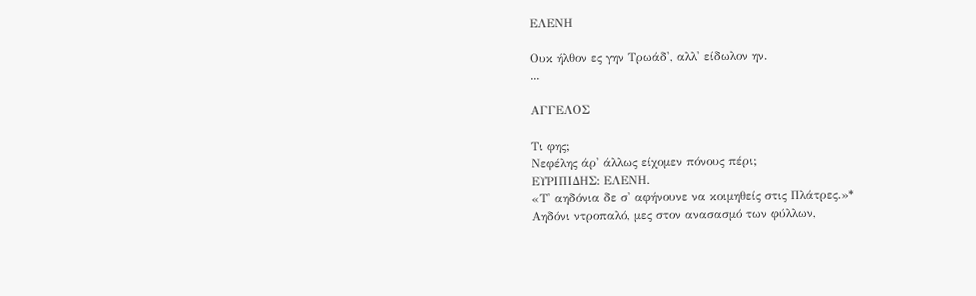ΕΛΕΝΗ

Ουκ ήλθον ες γην Τρωάδ', αλλ' είδωλον ην.
...

ΑΓΓΕΛΟΣ

Τι φης;
Νεφέλης άρ' άλλως είχομεν πόνους πέρι;
ΕΥΡΙΠΙΔΗΣ: ΕΛΕΝΗ.
«Τ' αηδόνια δε σ' αφήνουνε να κοιμηθείς στις Πλάτρες.»*
Αηδόνι ντροπαλό, μες στον ανασασμό των φύλλων,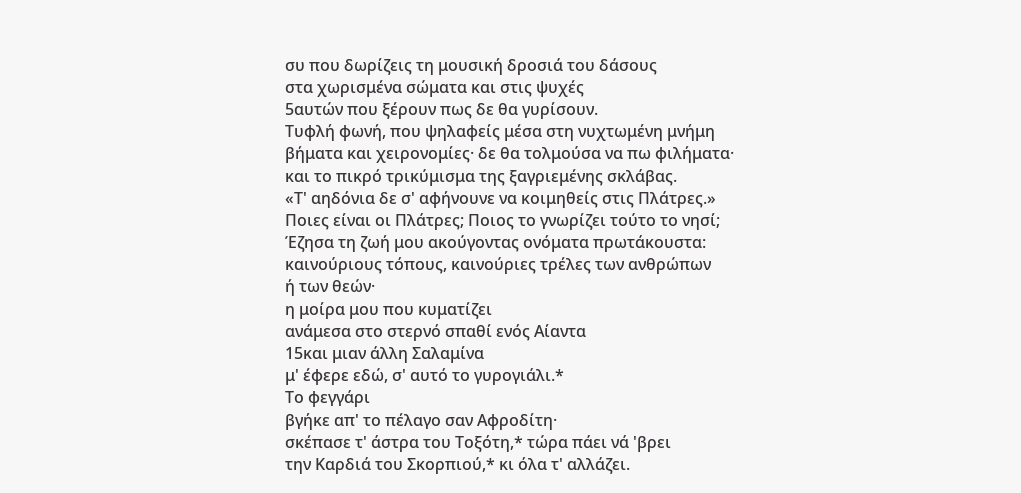συ που δωρίζεις τη μουσική δροσιά του δάσους
στα χωρισμένα σώματα και στις ψυχές
5αυτών που ξέρουν πως δε θα γυρίσουν.
Τυφλή φωνή, που ψηλαφείς μέσα στη νυχτωμένη μνήμη
βήματα και χειρονομίες· δε θα τολμούσα να πω φιλήματα·
και το πικρό τρικύμισμα της ξαγριεμένης σκλάβας.
«Τ' αηδόνια δε σ' αφήνουνε να κοιμηθείς στις Πλάτρες.»
Ποιες είναι οι Πλάτρες; Ποιος το γνωρίζει τούτο το νησί;
Έζησα τη ζωή μου ακούγοντας ονόματα πρωτάκουστα:
καινούριους τόπους, καινούριες τρέλες των ανθρώπων
ή των θεών·
η μοίρα μου που κυματίζει
ανάμεσα στο στερνό σπαθί ενός Αίαντα
15και μιαν άλλη Σαλαμίνα
μ' έφερε εδώ, σ' αυτό το γυρογιάλι.*
Το φεγγάρι
βγήκε απ' το πέλαγο σαν Αφροδίτη·
σκέπασε τ' άστρα του Τοξότη,* τώρα πάει νά 'βρει
την Καρδιά του Σκορπιού,* κι όλα τ' αλλάζει.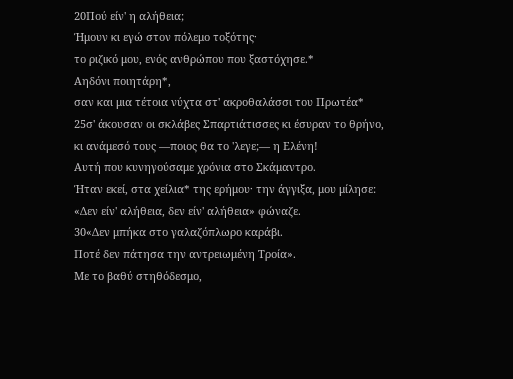20Πού είν' η αλήθεια;
Ήμουν κι εγώ στον πόλεμο τοξότης·
το ριζικό μου, ενός ανθρώπου που ξαστόχησε.*
Αηδόνι ποιητάρη*,
σαν και μια τέτοια νύχτα στ' ακροθαλάσσι του Πρωτέα*
25σ' άκουσαν οι σκλάβες Σπαρτιάτισσες κι έσυραν το θρήνο,
κι ανάμεσό τους —ποιος θα το 'λεγε;— η Ελένη!
Αυτή που κυνηγούσαμε χρόνια στο Σκάμαντρο.
Ήταν εκεί, στα χείλια* της ερήμου· την άγγιξα, μου μίλησε:
«Δεν είν' αλήθεια, δεν είν' αλήθεια» φώναζε.
30«Δεν μπήκα στο γαλαζόπλωρο καράβι.
Ποτέ δεν πάτησα την αντρειωμένη Τροία».
Με το βαθύ στηθόδεσμο,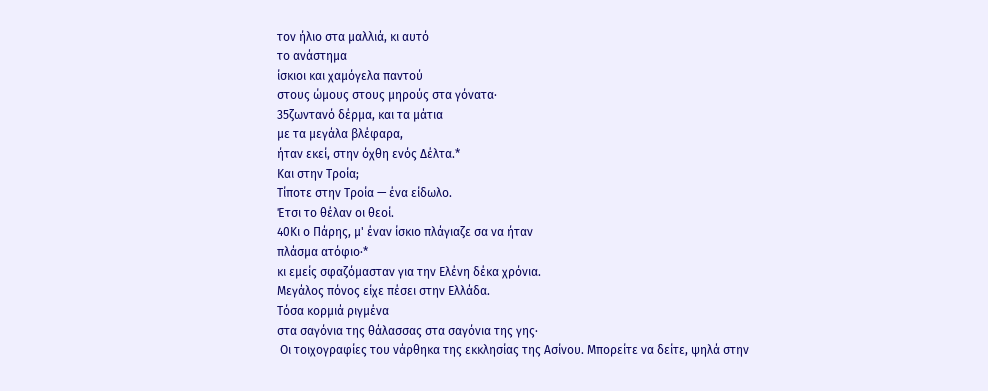τον ήλιο στα μαλλιά, κι αυτό
το ανάστημα
ίσκιοι και χαμόγελα παντού
στους ώμους στους μηρούς στα γόνατα·
35ζωντανό δέρμα, και τα μάτια
με τα μεγάλα βλέφαρα,
ήταν εκεί, στην όχθη ενός Δέλτα.*
Και στην Τροία;
Τίποτε στην Τροία — ένα είδωλο.
Έτσι το θέλαν οι θεοί.
40Κι ο Πάρης, μ' έναν ίσκιο πλάγιαζε σα να ήταν
πλάσμα ατόφιο·*
κι εμείς σφαζόμασταν για την Ελένη δέκα χρόνια.
Μεγάλος πόνος είχε πέσει στην Ελλάδα.
Τόσα κορμιά ριγμένα
στα σαγόνια της θάλασσας στα σαγόνια της γης·
 Οι τοιχογραφίες του νάρθηκα της εκκλησίας της Ασίνου. Μπορείτε να δείτε, ψηλά στην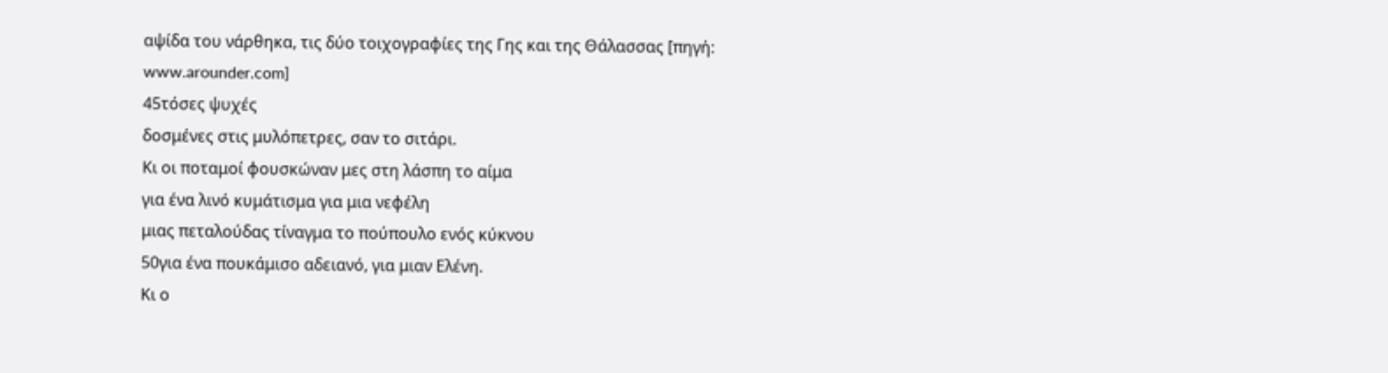αψίδα του νάρθηκα, τις δύο τοιχογραφίες της Γης και της Θάλασσας [πηγή: www.arounder.com]
45τόσες ψυχές
δοσμένες στις μυλόπετρες, σαν το σιτάρι.
Κι οι ποταμοί φουσκώναν μες στη λάσπη το αίμα
για ένα λινό κυμάτισμα για μια νεφέλη
μιας πεταλούδας τίναγμα το πούπουλο ενός κύκνου
50για ένα πουκάμισο αδειανό, για μιαν Ελένη.
Κι ο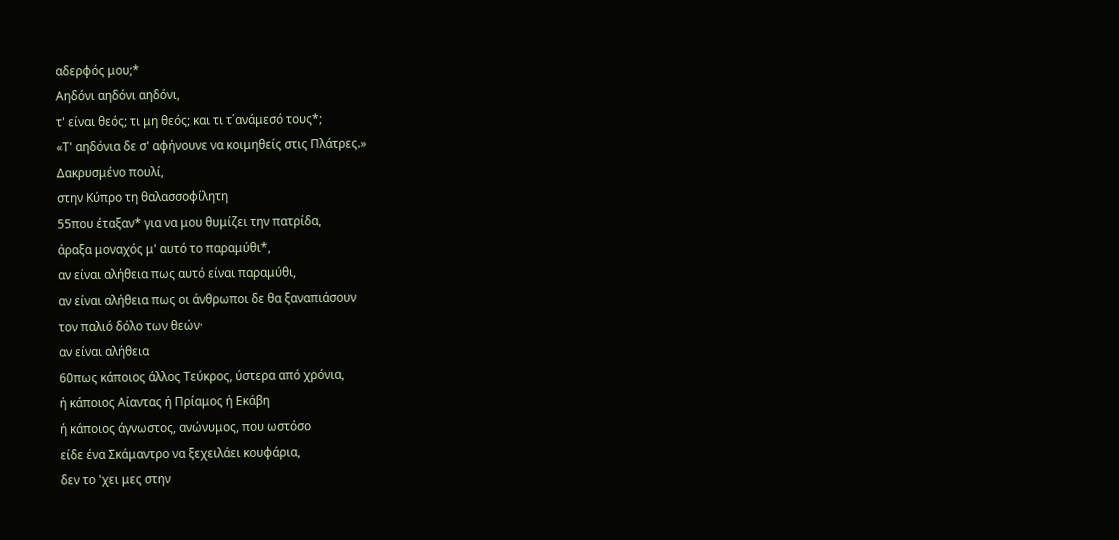αδερφός μου;*
Αηδόνι αηδόνι αηδόνι,
τ' είναι θεός; τι μη θεός; και τι τ΄ανάμεσό τους*;
«Τ' αηδόνια δε σ' αφήνουνε να κοιμηθείς στις Πλάτρες.»
Δακρυσμένο πουλί,
στην Κύπρο τη θαλασσοφίλητη
55που έταξαν* για να μου θυμίζει την πατρίδα,
άραξα μοναχός μ' αυτό το παραμύθι*,
αν είναι αλήθεια πως αυτό είναι παραμύθι,
αν είναι αλήθεια πως οι άνθρωποι δε θα ξαναπιάσουν
τον παλιό δόλο των θεών·
αν είναι αλήθεια
60πως κάποιος άλλος Τεύκρος, ύστερα από χρόνια,
ή κάποιος Αίαντας ή Πρίαμος ή Εκάβη
ή κάποιος άγνωστος, ανώνυμος, που ωστόσο
είδε ένα Σκάμαντρο να ξεχειλάει κουφάρια,
δεν το 'χει μες στην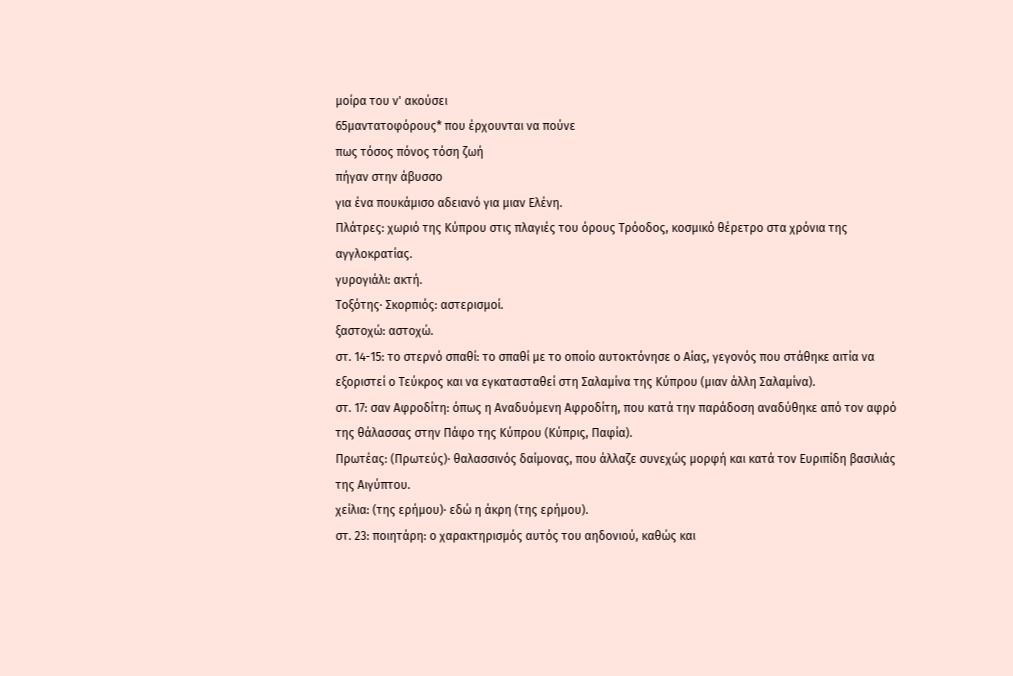μοίρα του ν' ακούσει
65μαντατοφόρους* που έρχουνται να πούνε
πως τόσος πόνος τόση ζωή
πήγαν στην άβυσσο
για ένα πουκάμισο αδειανό για μιαν Ελένη.
Πλάτρες: χωριό της Κύπρου στις πλαγιές του όρους Τρόοδος, κοσμικό θέρετρο στα χρόνια της αγγλοκρατίας.
γυρογιάλι: ακτή.
Τοξότης· Σκορπιός: αστερισμοί.
ξαστοχώ: αστοχώ.
στ. 14-15: το στερνό σπαθί: το σπαθί με το οποίο αυτοκτόνησε ο Αίας, γεγονός που στάθηκε αιτία να εξοριστεί ο Τεύκρος και να εγκατασταθεί στη Σαλαμίνα της Κύπρου (μιαν άλλη Σαλαμίνα).
στ. 17: σαν Αφροδίτη: όπως η Αναδυόμενη Αφροδίτη, που κατά την παράδοση αναδύθηκε από τον αφρό της θάλασσας στην Πάφο της Κύπρου (Κύπρις, Παφία).
Πρωτέας: (Πρωτεύς)· θαλασσινός δαίμονας, που άλλαζε συνεχώς μορφή και κατά τον Ευριπίδη βασιλιάς της Αιγύπτου.
χείλια: (της ερήμου)· εδώ η άκρη (της ερήμου).
στ. 23: ποιητάρη: ο χαρακτηρισμός αυτός του αηδονιού, καθώς και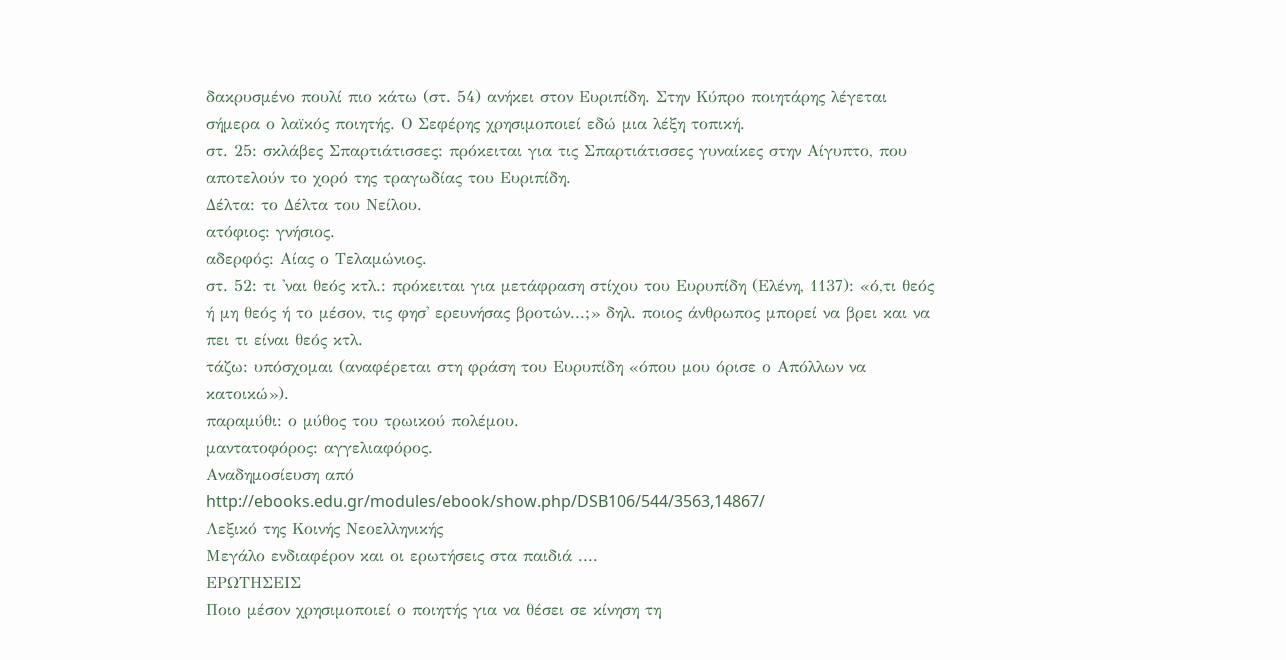δακρυσμένο πουλί πιο κάτω (στ. 54) ανήκει στον Ευριπίδη. Στην Κύπρο ποιητάρης λέγεται σήμερα ο λαϊκός ποιητής. Ο Σεφέρης χρησιμοποιεί εδώ μια λέξη τοπική.
στ. 25: σκλάβες Σπαρτιάτισσες: πρόκειται για τις Σπαρτιάτισσες γυναίκες στην Αίγυπτο, που αποτελούν το χορό της τραγωδίας του Ευριπίδη.
Δέλτα: το Δέλτα του Νείλου.
ατόφιος: γνήσιος.
αδερφός: Αίας ο Τελαμώνιος.
στ. 52: τι 'ναι θεός κτλ.: πρόκειται για μετάφραση στίχου του Ευρυπίδη (Ελένη, 1137): «ό,τι θεός ή μη θεός ή το μέσον, τις φησ' ερευνήσας βροτών...;» δηλ. ποιος άνθρωπος μπορεί να βρει και να πει τι είναι θεός κτλ.
τάζω: υπόσχομαι (αναφέρεται στη φράση του Ευρυπίδη «όπου μου όρισε ο Απόλλων να κατοικώ»).
παραμύθι: ο μύθος του τρωικού πολέμου.
μαντατοφόρος: αγγελιαφόρος.
Αναδημοσίευση από
http://ebooks.edu.gr/modules/ebook/show.php/DSB106/544/3563,14867/
Λεξικό της Κοινής Νεοελληνικής
Μεγάλο ενδιαφέρον και οι ερωτήσεις στα παιδιά ....
ΕΡΩΤΗΣΕΙΣ
Ποιο μέσον χρησιμοποιεί ο ποιητής για να θέσει σε κίνηση τη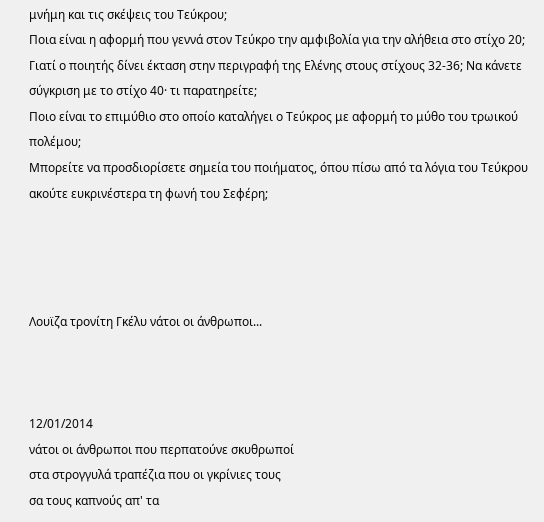μνήμη και τις σκέψεις του Τεύκρου;
Ποια είναι η αφορμή που γεννά στον Τεύκρο την αμφιβολία για την αλήθεια στο στίχο 20;
Γιατί ο ποιητής δίνει έκταση στην περιγραφή της Ελένης στους στίχους 32-36; Να κάνετε σύγκριση με το στίχο 40· τι παρατηρείτε;
Ποιο είναι το επιμύθιο στο οποίο καταλήγει ο Τεύκρος με αφορμή το μύθο του τρωικού πολέμου;
Μπορείτε να προσδιορίσετε σημεία του ποιήματος, όπου πίσω από τα λόγια του Τεύκρου ακούτε ευκρινέστερα τη φωνή του Σεφέρη;




Λουϊζα τρονίτη Γκέλυ νάτοι οι άνθρωποι...



12/01/2014
νάτοι οι άνθρωποι που περπατούνε σκυθρωποί
στα στρογγυλά τραπέζια που οι γκρίνιες τους
σα τους καπνούς απ' τα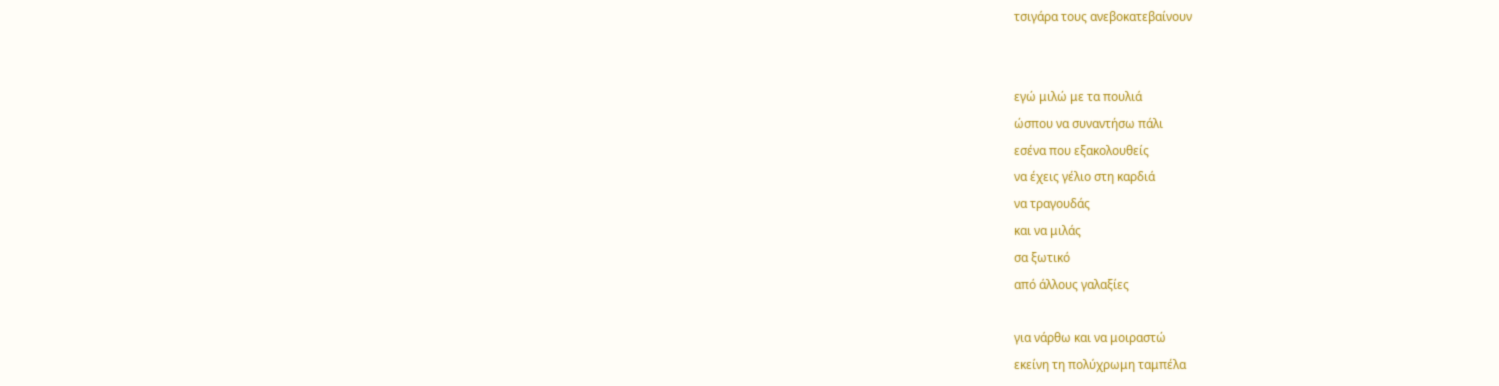τσιγάρα τους ανεβοκατεβαίνουν


εγώ μιλώ με τα πουλιά
ώσπου να συναντήσω πάλι
εσένα που εξακολουθείς
να έχεις γέλιο στη καρδιά
να τραγουδάς
και να μιλάς
σα ξωτικό
από άλλους γαλαξίες

για νάρθω και να μοιραστώ
εκείνη τη πολύχρωμη ταμπέλα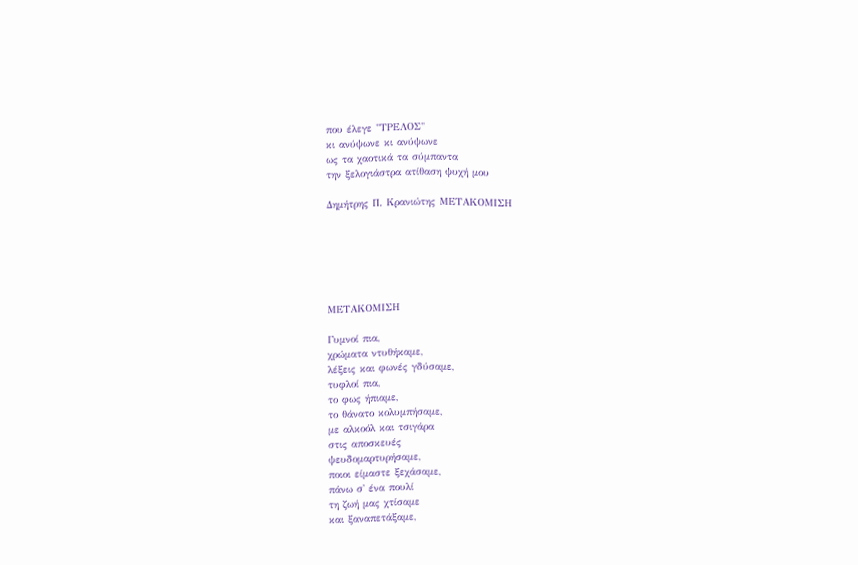που έλεγε "ΤΡΕΛΟΣ"
κι ανύψωνε κι ανύψωνε
ως τα χαοτικά τα σύμπαντα
την ξελογιάστρα ατίθαση ψυχή μου

Δημήτρης Π. Κρανιώτης ΜΕΤΑΚΟΜΙΣΗ






ΜΕΤΑΚΟΜΙΣΗ

Γυμνοί πια,
χρώματα ντυθήκαμε,
λέξεις και φωνές γδύσαμε,
τυφλοί πια,
το φως ήπιαμε,
το θάνατο κολυμπήσαμε,
με αλκοόλ και τσιγάρα
στις αποσκευές
ψευδομαρτυρήσαμε,
ποιοι είμαστε ξεχάσαμε,
πάνω σ' ένα πουλί
τη ζωή μας χτίσαμε
και ξαναπετάξαμε,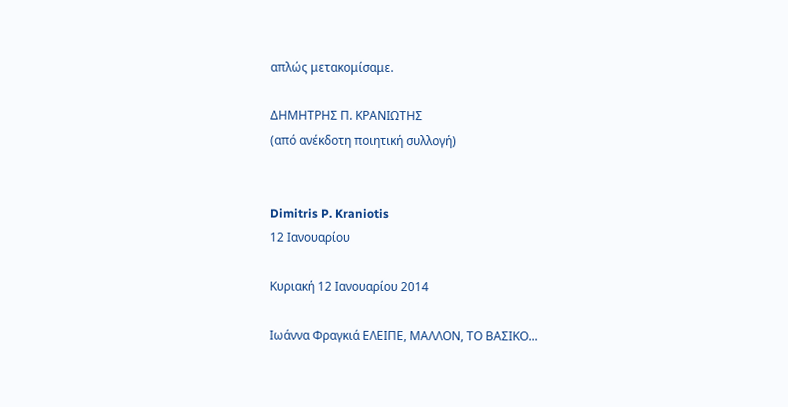απλώς μετακομίσαμε.

ΔΗΜΗΤΡΗΣ Π. ΚΡΑΝΙΩΤΗΣ
(από ανέκδοτη ποιητική συλλογή)


Dimitris P. Kraniotis
12 Ιανουαρίου

Κυριακή 12 Ιανουαρίου 2014

Ιωάννα Φραγκιά ΕΛΕΙΠΕ, ΜΑΛΛΟΝ, ΤΟ ΒΑΣΙΚΟ...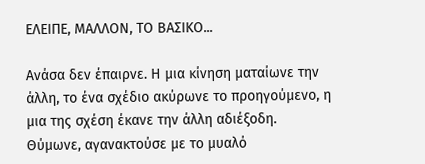ΕΛΕΙΠΕ, ΜΑΛΛΟΝ, ΤΟ ΒΑΣΙΚΟ...

Ανάσα δεν έπαιρνε. Η μια κίνηση ματαίωνε την άλλη, το ένα σχέδιο ακύρωνε το προηγούμενο, η μια της σχέση έκανε την άλλη αδιέξοδη. Θύμωνε, αγανακτούσε με το μυαλό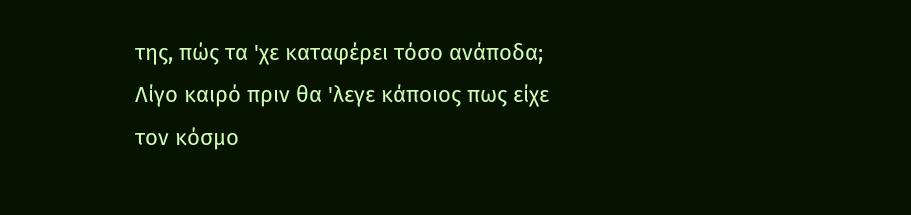της, πώς τα 'χε καταφέρει τόσο ανάποδα; Λίγο καιρό πριν θα 'λεγε κάποιος πως είχε τον κόσμο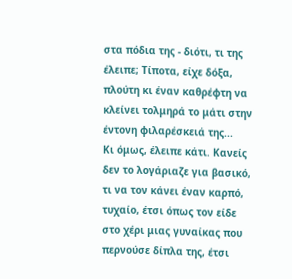στα πόδια της - διότι, τι της έλειπε; Τίποτα, είχε δόξα, πλούτη κι έναν καθρέφτη να κλείνει τολμηρά το μάτι στην έντονη φιλαρέσκειά της...
Κι όμως, έλειπε κάτι. Κανείς δεν το λογάριαζε για βασικό, τι να τον κάνει έναν καρπό, τυχαίο, έτσι όπως τον είδε στο χέρι μιας γυναίκας που περνούσε δίπλα της, έτσι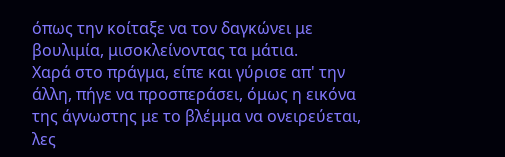όπως την κοίταξε να τον δαγκώνει με βουλιμία, μισοκλείνοντας τα μάτια.
Χαρά στο πράγμα, είπε και γύρισε απ' την άλλη, πήγε να προσπεράσει, όμως η εικόνα της άγνωστης με το βλέμμα να ονειρεύεται, λες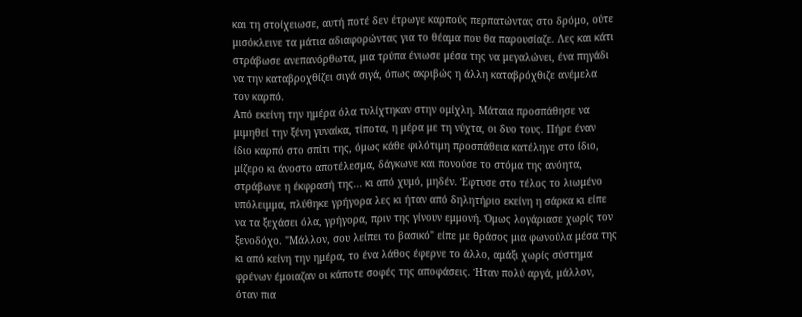και τη στοίχειωσε, αυτή ποτέ δεν έτρωγε καρπούς περπατώντας στο δρόμο, ούτε μισόκλεινε τα μάτια αδιαφορώντας για το θέαμα που θα παρουσίαζε. Λες και κάτι στράβωσε ανεπανόρθωτα, μια τρύπα ένιωσε μέσα της να μεγαλώνει, ένα πηγάδι να την καταβροχθίζει σιγά σιγά, όπως ακριβώς η άλλη καταβρόχθιζε ανέμελα τον καρπό.
Από εκείνη την ημέρα όλα τυλίχτηκαν στην ομίχλη. Μάταια προσπάθησε να μιμηθεί την ξένη γυναίκα, τίποτα, η μέρα με τη νύχτα, οι δυο τους. Πήρε έναν ίδιο καρπό στο σπίτι της, όμως κάθε φιλότιμη προσπάθεια κατέληγε στο ίδιο, μίζερο κι άνοστο αποτέλεσμα, δάγκωνε και πονούσε το στόμα της ανόητα, στράβωνε η έκφρασή της... κι από χυμό, μηδέν. Έφτυσε στο τέλος το λιωμένο υπόλειμμα, πλύθηκε γρήγορα λες κι ήταν από δηλητήριο εκείνη η σάρκα κι είπε να τα ξεχάσει όλα, γρήγορα, πριν της γίνουν εμμονή. Όμως λογάριασε χωρίς τον ξενοδόχο. "Μάλλον, σου λείπει το βασικό" είπε με θράσος μια φωνούλα μέσα της κι από κείνη την ημέρα, το ένα λάθος έφερνε το άλλο, αμάξι χωρίς σύστημα φρένων έμοιαζαν οι κάποτε σοφές της αποφάσεις. Ήταν πολύ αργά, μάλλον, όταν πια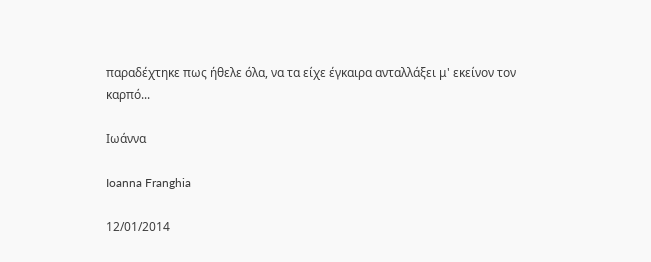παραδέχτηκε πως ήθελε όλα, να τα είχε έγκαιρα ανταλλάξει μ' εκείνον τον καρπό...

Ιωάννα

Ioanna Franghia

12/01/2014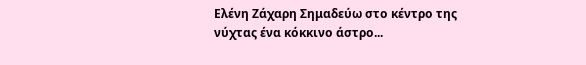Ελένη Ζάχαρη Σημαδεύω στο κέντρο της νύχτας ένα κόκκινο άστρο...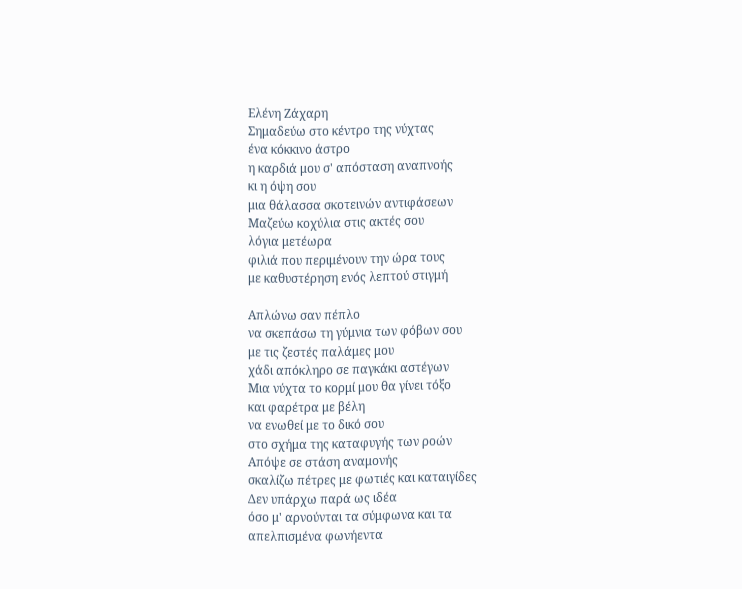Ελένη Ζάχαρη
Σημαδεύω στο κέντρο της νύχτας
ένα κόκκινο άστρο
η καρδιά μου σ' απόσταση αναπνοής
κι η όψη σου
μια θάλασσα σκοτεινών αντιφάσεων
Μαζεύω κοχύλια στις ακτές σου
λόγια μετέωρα
φιλιά που περιμένουν την ώρα τους
με καθυστέρηση ενός λεπτού στιγμή

Απλώνω σαν πέπλο
να σκεπάσω τη γύμνια των φόβων σου
με τις ζεστές παλάμες μου
χάδι απόκληρο σε παγκάκι αστέγων
Μια νύχτα το κορμί μου θα γίνει τόξο
και φαρέτρα με βέλη
να ενωθεί με το δικό σου
στο σχήμα της καταφυγής των ροών
Απόψε σε στάση αναμονής
σκαλίζω πέτρες με φωτιές και καταιγίδες
Δεν υπάρχω παρά ως ιδέα
όσο μ' αρνούνται τα σύμφωνα και τα
απελπισμένα φωνήεντα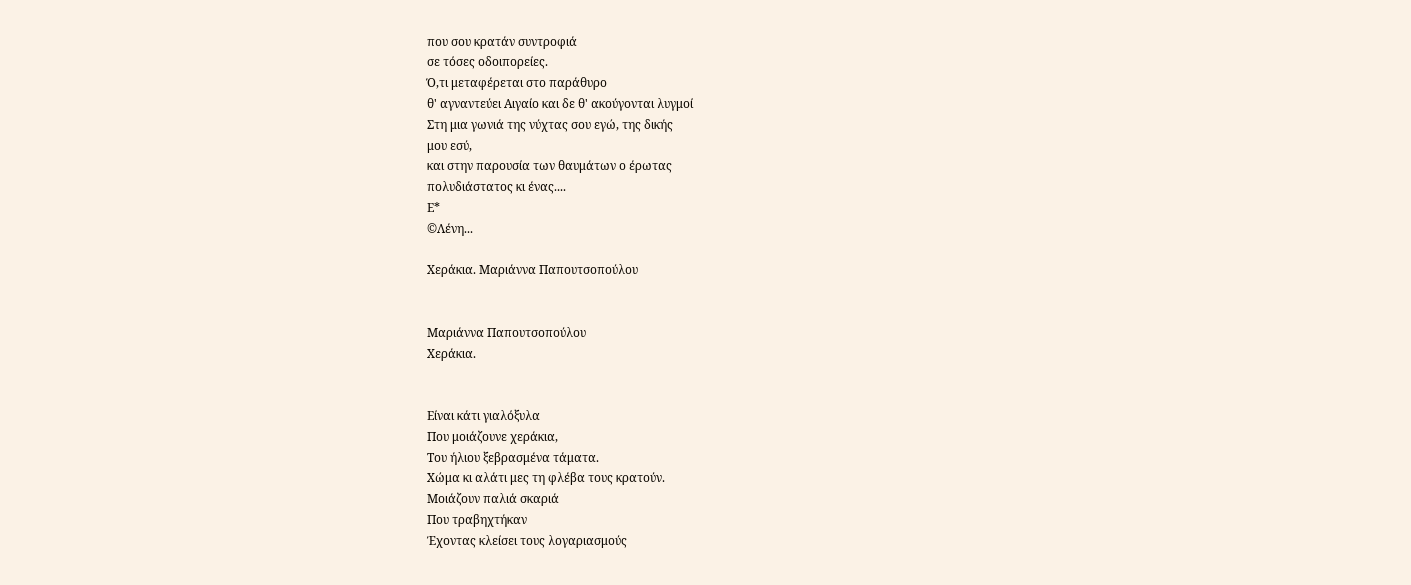που σου κρατάν συντροφιά
σε τόσες οδοιπορείες.
Ό,τι μεταφέρεται στο παράθυρο
θ' αγναντεύει Αιγαίο και δε θ' ακούγονται λυγμοί
Στη μια γωνιά της νύχτας σου εγώ, της δικής
μου εσύ,
και στην παρουσία των θαυμάτων ο έρωτας
πολυδιάστατος κι ένας....
Ε*
©Λένη...

Χεράκια. Μαριάννα Παπουτσοπούλου


Μαριάννα Παπουτσοπούλου
Χεράκια.


Είναι κάτι γιαλόξυλα
Που μοιάζουνε χεράκια,
Του ήλιου ξεβρασμένα τάματα.
Χώμα κι αλάτι μες τη φλέβα τους κρατούν.
Μοιάζουν παλιά σκαριά
Που τραβηχτήκαν
Έχοντας κλείσει τους λογαριασμούς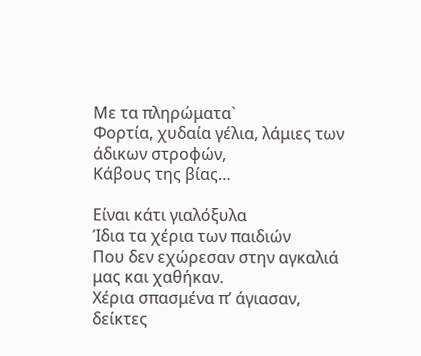Με τα πληρώματα`
Φορτία, χυδαία γέλια, λάμιες των άδικων στροφών,
Κάβους της βίας…

Είναι κάτι γιαλόξυλα
Ίδια τα χέρια των παιδιών
Που δεν εχώρεσαν στην αγκαλιά μας και χαθήκαν.
Χέρια σπασμένα π’ άγιασαν, δείκτες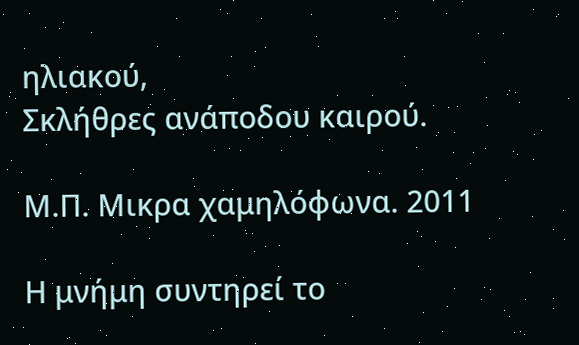ηλιακού,
Σκλήθρες ανάποδου καιρού.

Μ.Π. Μικρα χαμηλόφωνα. 2011

Η μνήμη συντηρεί το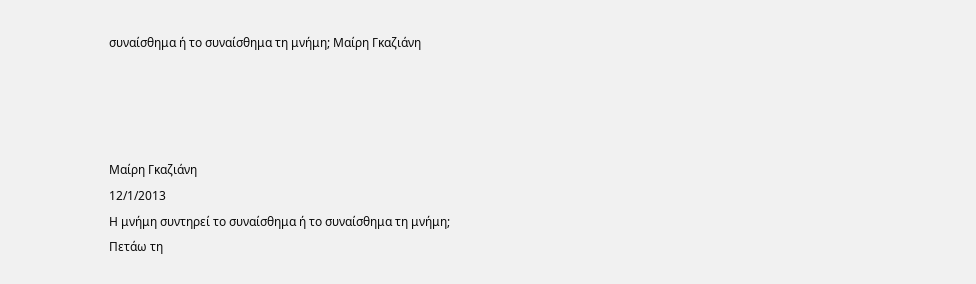συναίσθημα ή το συναίσθημα τη μνήμη; Μαίρη Γκαζιάνη




Μαίρη Γκαζιάνη
12/1/2013
Η μνήμη συντηρεί το συναίσθημα ή το συναίσθημα τη μνήμη;
Πετάω τη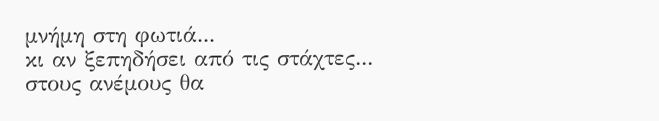μνήμη στη φωτιά...
κι αν ξεπηδήσει από τις στάχτες...
στους ανέμους θα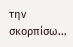την σκορπίσω...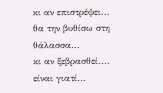κι αν επιστρέψει...
θα την βυθίσω στη θάλασσα...
κι αν ξεβρασθεί....
είναι γιατί...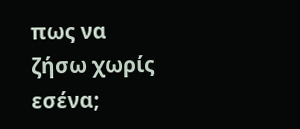πως να ζήσω χωρίς εσένα;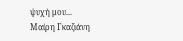ψυχή μου...
Μαίρη Γκαζιάνη